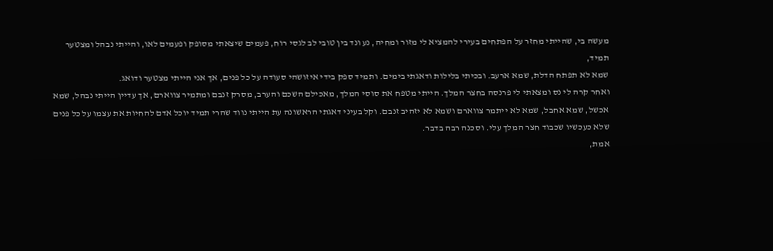מעשה בי, שהייתי מחזר על הפתחים בעירי להמציא לי מזור ומחיה, נע ונד בין טובי לב לגסי רוח, פעמים שיצאתי מסופק ופעמים לאו, והייתי נבהל ומצטער תמיד,
שמא לא תפתח הדלת, שמא ארעב. ובכיתי בלילות ודאגתי בימים. ותמיד ספק בידי איזושהי סעודה על כל פנים, אך אני הייתי מצטער ודואג.
ואחר קרה לי נס ומצאתי לי פרנסה בחצר המלך. הייתי מטפח את סוסי המלך, מאכילם השכם והערב, מסרק זנבם ומתמיר צווארם, אך עדיין הייתי נבהל, שמא אכשל, שמא אחבל, שמא לא ייתמר צווארם ושמא לא יזהיב זנבם. וקל בעיני דאגתי הראשונה עת הייתי נווד שהרי תמיד יוכל אדם להחיות את עצמו על כל פנים שלא כעכשיו שכבוד חצר המלך עלי. וסכנה רבה בדבר.
אמת,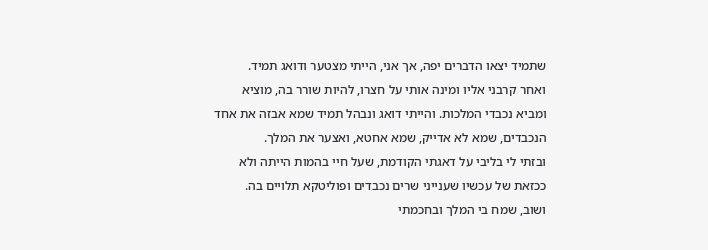שתמיד יצאו הדברים יפה, אך אני, הייתי מצטער ודואג תמיד.
ואחר קרבני אליו ומינה אותי על חצרו, להיות שורר בה, מוציא ומביא נכבדי המלכות. והייתי דואג ונבהל תמיד שמא אבזה את אחד הנכבדים, שמא לא אדייק, שמא אחטא, ואצער את המלך.
ובזתי לי בליבי על דאגתי הקודמת, שעל חיי בהמות הייתה ולא ככזאת של עכשיו שענייני שרים נכבדים ופוליטקא תלויים בה.
ושוב, שמח בי המלך ובחכמתי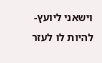וישאני ליועץ- להיות לו לעזר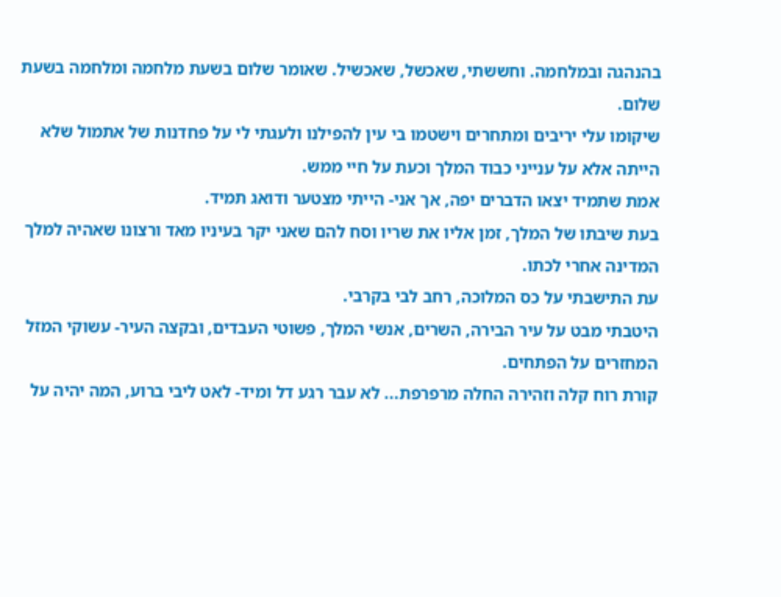בהנהגה ובמלחמה. וחששתי, שאכשל, שאכשיל. שאומר שלום בשעת מלחמה ומלחמה בשעת שלום.
שיקומו עלי יריבים ומתחרים וישטמו בי עין להפילנו ולעגתי לי על פחדנות של אתמול שלא הייתה אלא על ענייני כבוד המלך וכעת על חיי ממש.
אמת שתמיד יצאו הדברים יפה, אך אני- הייתי מצטער ודואג תמיד.
בעת שיבתו של המלך, זמן אליו את שריו וסח להם שאני יקר בעיניו מאד ורצונו שאהיה למלך המדינה אחרי לכתו.
עת התישבתי על כס המלוכה, רחב לבי בקרבי.
היטבתי מבט על עיר הבירה, השרים, אנשי המלך, פשוטי העבדים, ובקצה העיר- עשוקי המזל המחזרים על הפתחים.
קורת רוח קלה וזהירה החלה מרפרפת... לא עבר רגע דל ומיד- לאט ליבי ברוע, המה יהיה על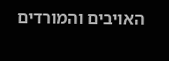האויבים והמורדים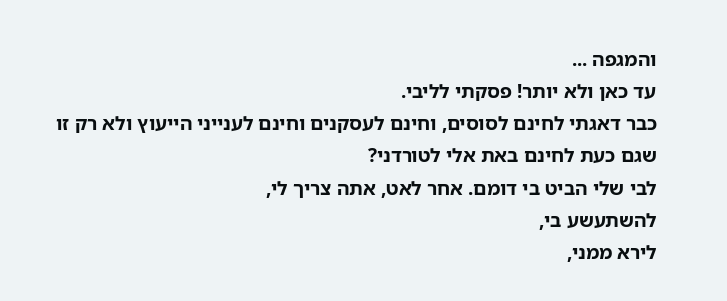והמגפה ...
עד כאן ולא יותר! פסקתי לליבי.
כבר דאגתי לחינם לסוסים, וחינם לעסקנים וחינם לענייני הייעוץ ולא רק זו שגם כעת לחינם באת אלי לטורדני?
לבי שלי הביט בי דומם. אחר לאט, אתה צריך לי,
להשתעשע בי,
לירא ממני,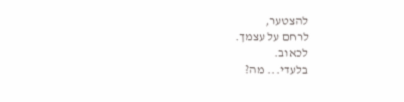להצטער,
לרחם על עצמך.
לכאוב.
בלעדי... מה?